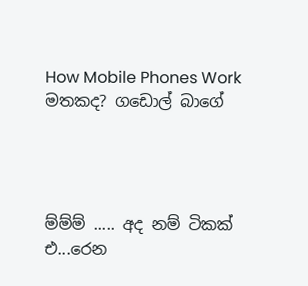How Mobile Phones Work මතකද? ගඩොල් බාගේ




ම්ම්ම් ..... අද නම් ටිකක් එ...රෙන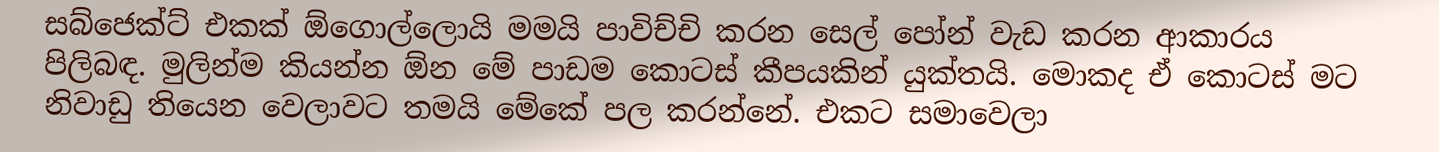සබ්ජෙක්ට් එකක් ඕගොල්ලොයි මමයි පාවිච්චි කරන සෙල් පෝන් වැඩ කරන ආකාරය පිලිබඳ. මුලින්ම කියන්න ඕන මේ පාඩම කොටස් කීපයකින් යුක්තයි. මොකද ඒ කොටස් මට නිවාඩු තියෙන වෙලාවට තමයි මේකේ පල කරන්නේ. එකට සමාවෙලා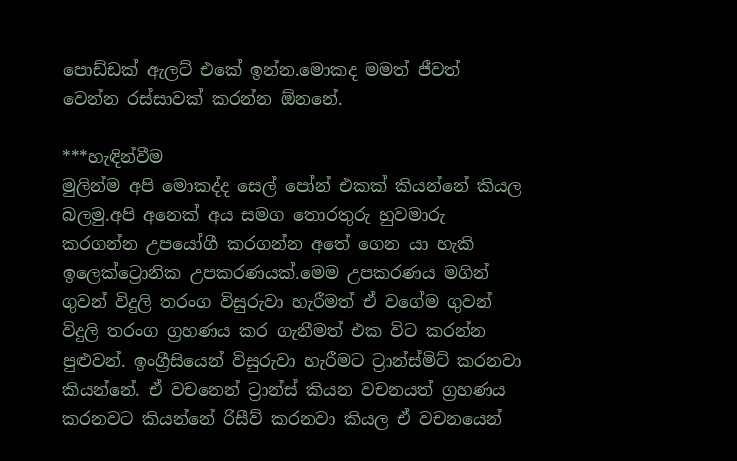පොඩ්ඩක් ඇලට් එකේ ඉන්න.මොකද මමත් ජීවත් වෙන්න රස්සාවක් කරන්න ඕනනේ.

***හැඳින්වීම
මුලින්ම අපි මොකද්ද සෙල් පෝන් එකක් කියන්නේ කියල බලමු.අපි අනෙක් අය සමග තොරතුරු හුවමාරු කරගන්න උපයෝගී කරගන්න අතේ ගෙන යා හැකි ඉලෙක්ට්‍රොනික උපකරණයක්.මෙම උපකරණය මගින් ගුවන් විදුලි තරංග විසුරුවා හැරීමත් ඒ වගේම ගුවන් විදුලි තරංග ග්‍රහණය කර ගැනීමත් එක විට කරන්න පුළුවන්. ඉංග්‍රීසියෙන් විසුරුවා හැරීමට ට්‍රාන්ස්මිට් කරනවා කියන්නේ. ඒ වචනෙන් ට්‍රාන්ස් කියන වචනයත් ග්‍රහණය කරනවට කියන්නේ රිසීව් කරනවා කියල ඒ වචනයෙන්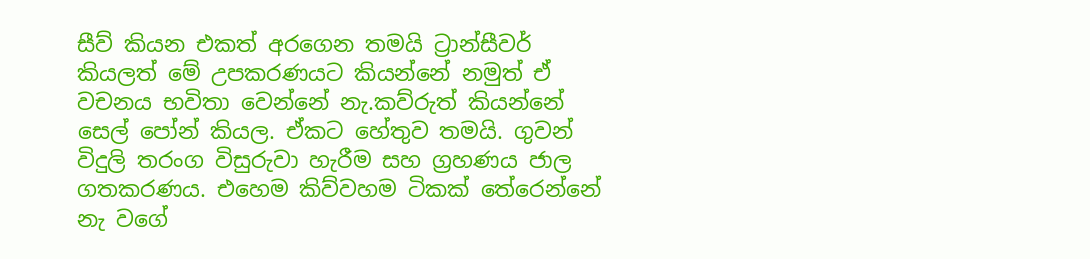සීව් කියන එකත් අරගෙන තමයි ට්‍රාන්සීවර් කියලත් මේ උපකරණයට කියන්නේ නමුත් ඒ වචනය භවිතා වෙන්නේ නැ.කව්රුත් කියන්නේ සෙල් පෝන් කියල. ඒකට හේතුව තමයි. ගුවන් විදුලි තරංග විසුරුවා හැරීම සහ ග්‍රහණය ජාල ගතකරණය. එහෙම කිව්වහම ටිකක් තේරෙන්නේ නැ වගේ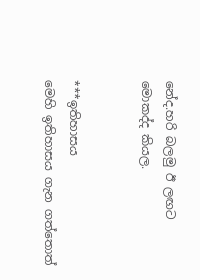නේද.හරි බලමු ඊ ලඟට මොකද්ද කියල.


***ඉතිහාසය
මෙහි ඉතිහාසය ගැන ගත්තොත්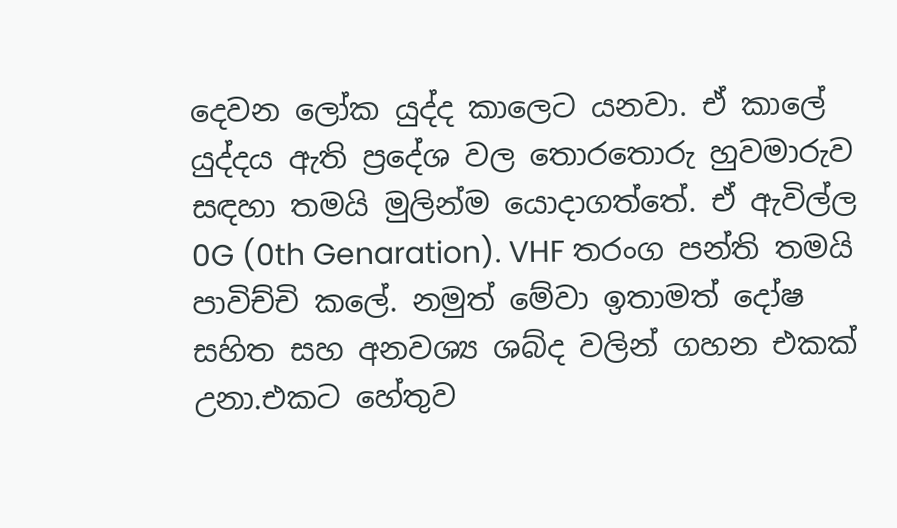දෙවන ලෝක යුද්ද කාලෙට යනවා. ඒ කාලේ යුද්දය ඇති ප්‍රදේශ වල තොරතොරු හුවමාරුව සඳහා තමයි මුලින්ම යොදාගත්තේ. ඒ ඇවිල්ල 0G (0th Genaration). VHF තරංග පන්ති තමයි පාවිච්චි කලේ. නමුත් මේවා ඉතාමත් දෝෂ සහිත සහ අනවශ්‍ය ශබ්ද වලින් ගහන එකක් උනා.එකට හේතුව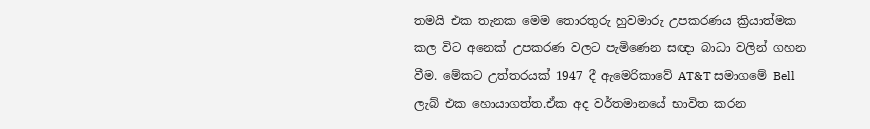තමයි එක තැනක මෙම තොරතුරු හුවමාරු උපකරණය ක්‍රියාත්මක කල විට අනෙක් උපකරණ වලට පැමිණෙන සඥා බාධා වලින් ගහන වීම. මේකට උත්තරයක් 1947 දී ඇමෙරිකාවේ AT&T සමාගමේ Bell ලැබ් එක හොයාගත්ත.ඒක අද වර්තමානයේ භාවිත කරන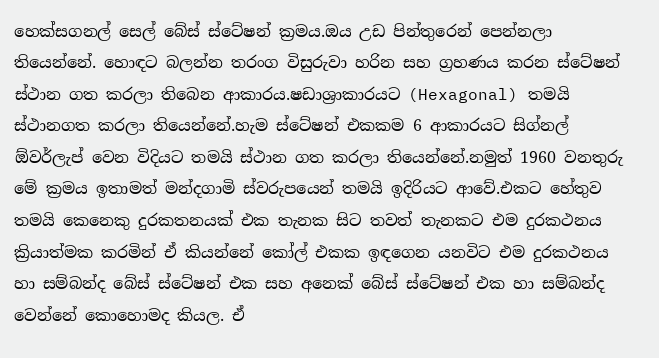හෙක්සගනල් සෙල් බේස් ස්ටේෂන් ක්‍රමය.ඔය උඩ පින්තුරෙන් පෙන්නලා තියෙන්නේ. හොඳට බලන්න තරංග විසුරුවා හරින සහ ග්‍රහණය කරන ස්ටේෂන් ස්ථාන ගත කරලා තිබෙන ආකාරය.ෂඩාශ්‍රාකාරයට (Hexagonal) තමයි ස්ථානගත කරලා තියෙන්නේ.හැම ස්ටේෂන් එකකම 6 ආකාරයට සිග්නල් ඕවර්ලැප් වෙන විදියට තමයි ස්ථාන ගත කරලා තියෙන්නේ.නමුත් 1960 වනතුරු මේ ක්‍රමය ඉතාමත් මන්දගාමි ස්වරුපයෙන් තමයි ඉදිරියට ආවේ.එකට හේතුව තමයි කෙනෙකු දුරකතනයක් එක තැනක සිට තවත් තැනකට එම දුරකථනය ක්‍රියාත්මක කරමින් ඒ කියන්නේ කෝල් එකක ඉඳගෙන යනවිට එම දුරකථනය හා සම්බන්ද බේස් ස්ටේෂන් එක සහ අනෙක් බේස් ස්ටේෂන් එක හා සම්බන්ද වෙන්නේ කොහොමද කියල. ඒ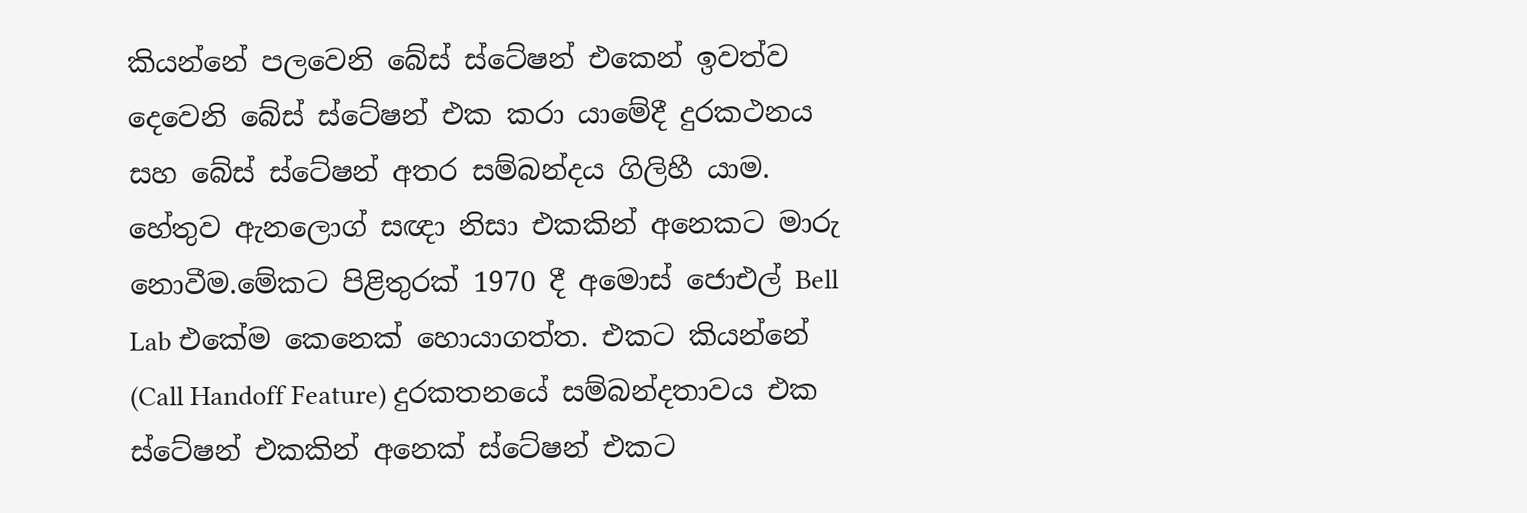කියන්නේ පලවෙනි බේස් ස්ටේෂන් එකෙන් ඉවත්ව දෙවෙනි බේස් ස්ටේෂන් එක කරා යාමේදී දුරකථනය සහ බේස් ස්ටේෂන් අතර සම්බන්දය ගිලිහී යාම. හේතුව ඇනලොග් සඥා නිසා එකකින් අනෙකට මාරු නොවීම.මේකට පිළිතුරක් 1970 දී අමොස් ජොඑල් Bell Lab එකේම කෙනෙක් හොයාගත්ත. එකට කියන්නේ
(Call Handoff Feature) දුරකතනයේ සම්බන්දතාවය එක ස්ටේෂන් එකකින් අනෙක් ස්ටේෂන් එකට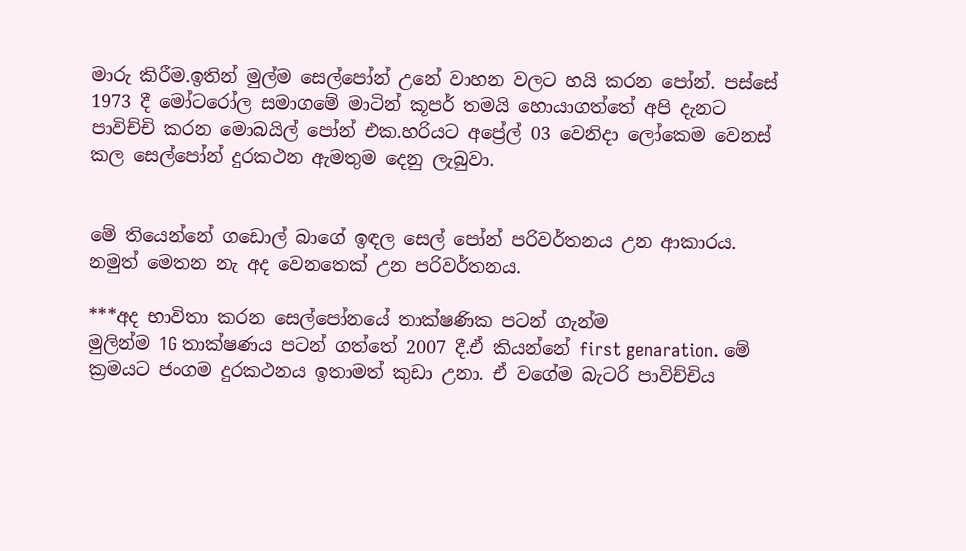මාරු කිරීම.ඉතින් මුල්ම සෙල්පෝන් උනේ වාහන වලට හයි කරන පෝන්. පස්සේ 1973 දී මෝටරෝල සමාගමේ මාටින් කූපර් තමයි හොයාගත්තේ අපි දැනට පාවිච්චි කරන මොබයිල් පෝන් එක.හරියට අප්‍රේල් 03 වෙනිදා ලෝකෙම වෙනස් කල සෙල්පෝන් දුරකථන ඇමතුම දෙනු ලැබුවා.


මේ තියෙන්නේ ගඩොල් බාගේ ඉඳල සෙල් පෝන් පරිවර්තනය උන ආකාරය. නමුත් මෙතන නැ අද වෙනතෙක් උන පරිවර්තනය.

***අද භාවිතා කරන සෙල්පෝනයේ තාක්ෂණික පටන් ගැන්ම
මුලින්ම 1G තාක්ෂණය පටන් ගත්තේ 2007 දී.ඒ කියන්නේ first genaration. මේ ක්‍රමයට ජංගම දුරකථනය ඉතාමත් කුඩා උනා. ඒ වගේම බැටරි පාවිච්චිය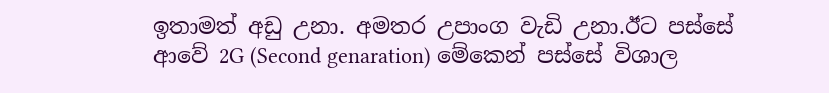ඉතාමත් අඩු උනා. අමතර උපාංග වැඩි උනා.ඊට පස්සේ ආවේ 2G (Second genaration) මේකෙන් පස්සේ විශාල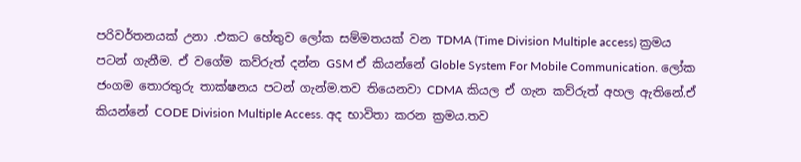පරිවර්තනයක් උනා .එකට හේතුව ලෝක සම්මතයක් වන TDMA (Time Division Multiple access) ක්‍රමය පටන් ගැනීම. ඒ වගේම කව්රුත් දන්න GSM ඒ කියන්නේ Globle System For Mobile Communication. ලෝක ජංගම තොරතුරු තාක්ෂනය පටන් ගැන්ම.තව තියෙනවා CDMA කියල ඒ ගැන කව්රුත් අහල ඇතිනේ.ඒ කියන්නේ CODE Division Multiple Access. අද භාවිතා කරන ක්‍රමය.තව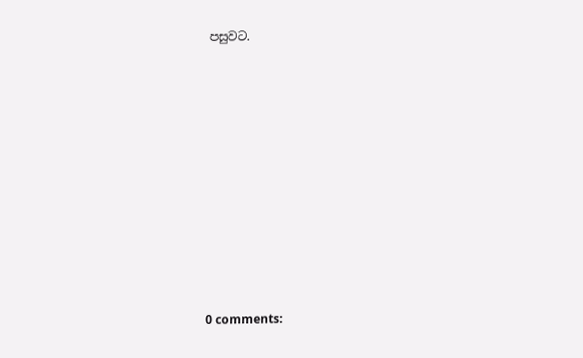පසුවට.










0 comments: